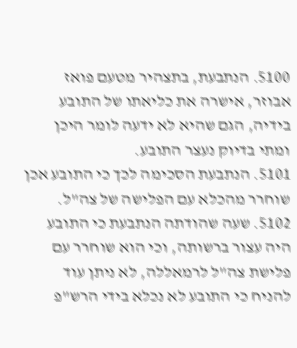5100. הנתבעת, בתצהיר מטעם פואז אבוזר, אישרה את כליאתו של התובע בידיה, הגם שהיא לא ידעה לומר היכן ומתי בדיוק נעצר התובע.
5101. הנתבעת הסכימה לכך כי התובע אכן שוחרר מהכלא עם הפלישה של צה"ל.
5102. שעה שהודתה הנתבעת כי התובע היה עצור ברשותה, וכי הוא שוחרר עם פלישת צה"ל לרמאללה, לא ניתן עוד להניח כי התובע לא נכלא בידי הרש"פ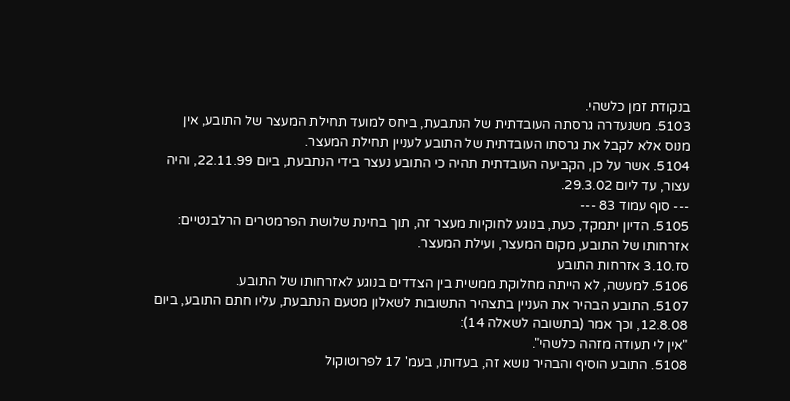בנקודת זמן כלשהי.
5103. משנעדרה גרסתה העובדתית של הנתבעת, ביחס למועד תחילת המעצר של התובע, אין מנוס אלא לקבל את גרסתו העובדתית של התובע לעניין תחילת המעצר.
5104. אשר על כן, הקביעה העובדתית תהיה כי התובע נעצר בידי הנתבעת, ביום 22.11.99, והיה עצור, עד ליום 29.3.02.
--- סוף עמוד 83 ---
5105. הדיון יתמקד, כעת, בנוגע לחוקיות מעצר זה, תוך בחינת שלושת הפרמטרים הרלבנטיים: אזרחותו של התובע, מקום המעצר, ועילת המעצר.
סז.3.10 אזרחות התובע
5106. למעשה, לא הייתה מחלוקת ממשית בין הצדדים בנוגע לאזרחותו של התובע.
5107. התובע הבהיר את העניין בתצהיר התשובות לשאלון מטעם הנתבעת, עליו חתם התובע, ביום 12.8.08, וכך אמר (בתשובה לשאלה 14):
"אין לי תעודה מזהה כלשהי".
5108. התובע הוסיף והבהיר נושא זה, בעדותו, בעמ' 17 לפרוטוקול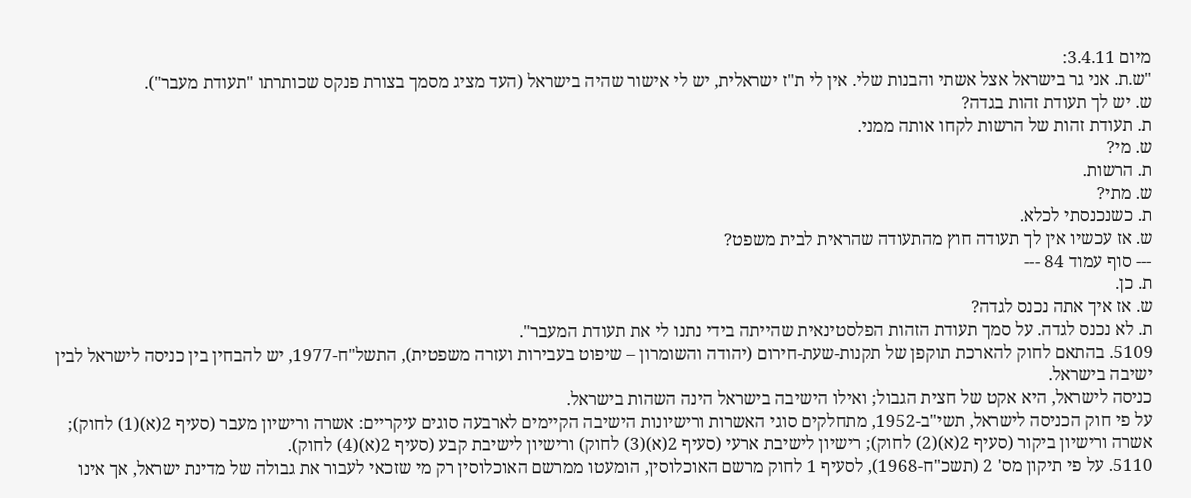מיום 3.4.11:
"ש.ת. אני גר בישראל אצל אשתי והבנות שלי. אין לי ת"ז ישראלית, יש לי אישור שהיה בישראל (העד מציג מסמך בצורת פנקס שכותרתו "תעודת מעבר").
ש. יש לך תעודת זהות בגדה?
ת. תעודת זהות של הרשות לקחו אותה ממני.
ש. מי?
ת. הרשות.
ש. מתי?
ת. כשנכנסתי לכלא.
ש. אז עכשיו אין לך תעודה חוץ מהתעודה שהראית לבית משפט?
--- סוף עמוד 84 ---
ת. כן.
ש. אז איך אתה נכנס לגדה?
ת. לא נכנס לגדה. על סמך תעודת הזהות הפלסטינאית שהייתה בידי נתנו לי את תעודת המעבר".
5109. בהתאם לחוק להארכת תוקפן של תקנות-שעת-חירום (יהודה והשומרון – שיפוט בעבירות ועזרה משפטית), התשל"ח-1977, יש להבחין בין כניסה לישראל לבין ישיבה בישראל.
כניסה לישראל, היא אקט של חצית הגבול; ואילו הישיבה בישראל הינה השהות בישראל.
על פי חוק הכניסה לישראל, תשי"ב-1952, מתחלקים סוגי האשרות ורישיונות הישיבה הקיימים לארבעה סוגים עיקריים: אשרה ורישיון מעבר (סעיף 2(א)(1) לחוק); אשרה ורישיון ביקור (סעיף 2(א)(2) לחוק); רישיון לישיבת ארעי (סעיף 2(א)(3) לחוק) ורישיון לישיבת קבע (סעיף 2(א)(4) לחוק).
5110. על פי תיקון מס' 2 (תשכ"ח-1968), לסעיף 1 לחוק מרשם האוכלוסין, הומעטו ממרשם האוכלוסין רק מי שזכאי לעבור את גבולה של מדינת ישראל, אך אינו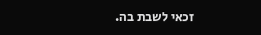זכאי לשבת בה.